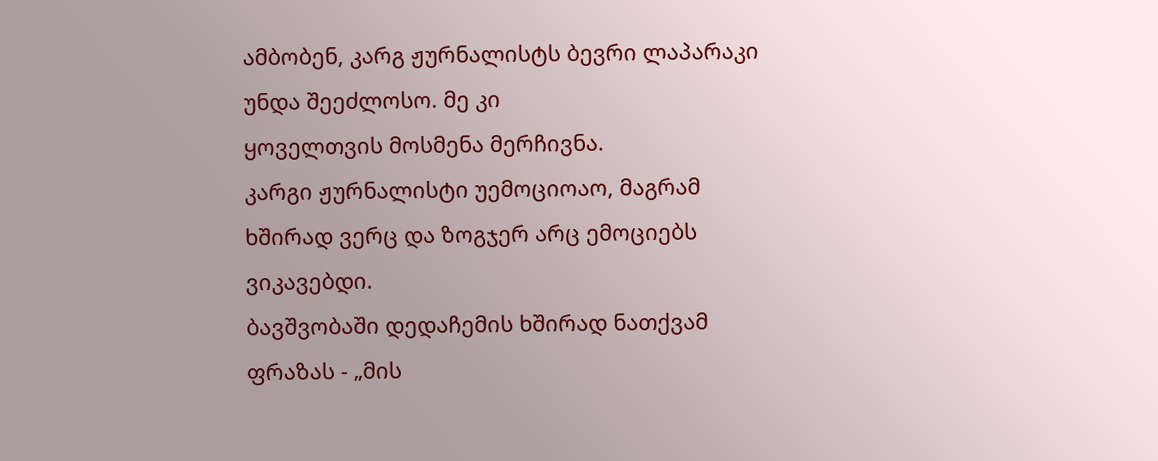ამბობენ, კარგ ჟურნალისტს ბევრი ლაპარაკი უნდა შეეძლოსო. მე კი
ყოველთვის მოსმენა მერჩივნა.
კარგი ჟურნალისტი უემოციოაო, მაგრამ ხშირად ვერც და ზოგჯერ არც ემოციებს ვიკავებდი.
ბავშვობაში დედაჩემის ხშირად ნათქვამ ფრაზას - „მის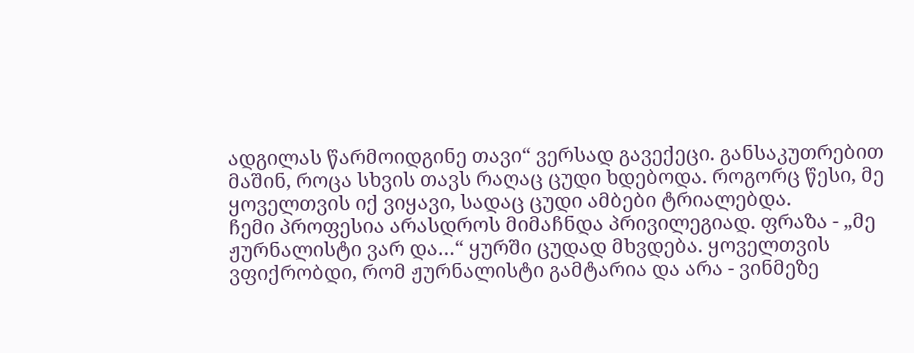ადგილას წარმოიდგინე თავი“ ვერსად გავექეცი. განსაკუთრებით მაშინ, როცა სხვის თავს რაღაც ცუდი ხდებოდა. როგორც წესი, მე ყოველთვის იქ ვიყავი, სადაც ცუდი ამბები ტრიალებდა.
ჩემი პროფესია არასდროს მიმაჩნდა პრივილეგიად. ფრაზა - „მე ჟურნალისტი ვარ და…“ ყურში ცუდად მხვდება. ყოველთვის ვფიქრობდი, რომ ჟურნალისტი გამტარია და არა - ვინმეზე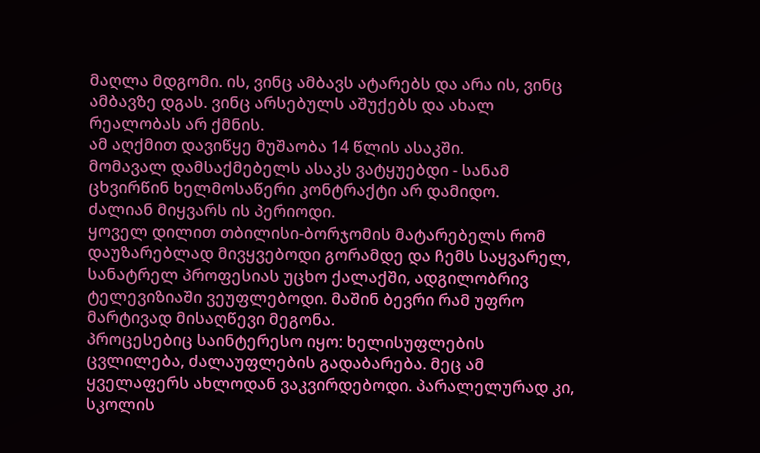მაღლა მდგომი. ის, ვინც ამბავს ატარებს და არა ის, ვინც ამბავზე დგას. ვინც არსებულს აშუქებს და ახალ რეალობას არ ქმნის.
ამ აღქმით დავიწყე მუშაობა 14 წლის ასაკში.
მომავალ დამსაქმებელს ასაკს ვატყუებდი - სანამ ცხვირწინ ხელმოსაწერი კონტრაქტი არ დამიდო.
ძალიან მიყვარს ის პერიოდი.
ყოველ დილით თბილისი-ბორჯომის მატარებელს რომ დაუზარებლად მივყვებოდი გორამდე და ჩემს საყვარელ, სანატრელ პროფესიას უცხო ქალაქში, ადგილობრივ ტელევიზიაში ვეუფლებოდი. მაშინ ბევრი რამ უფრო მარტივად მისაღწევი მეგონა.
პროცესებიც საინტერესო იყო: ხელისუფლების ცვლილება, ძალაუფლების გადაბარება. მეც ამ ყველაფერს ახლოდან ვაკვირდებოდი. პარალელურად კი, სკოლის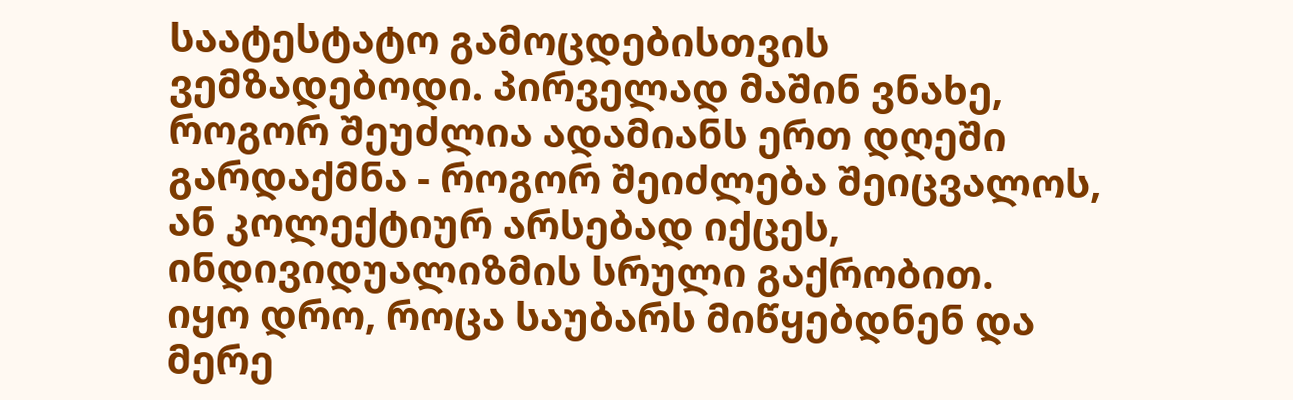საატესტატო გამოცდებისთვის ვემზადებოდი. პირველად მაშინ ვნახე, როგორ შეუძლია ადამიანს ერთ დღეში გარდაქმნა - როგორ შეიძლება შეიცვალოს, ან კოლექტიურ არსებად იქცეს, ინდივიდუალიზმის სრული გაქრობით.
იყო დრო, როცა საუბარს მიწყებდნენ და მერე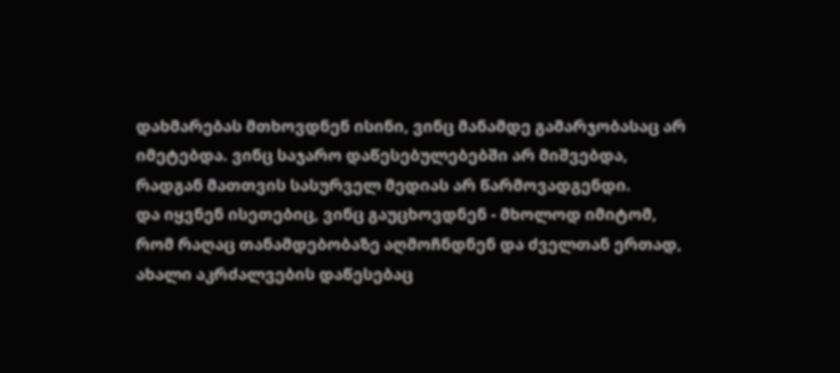დახმარებას მთხოვდნენ ისინი, ვინც მანამდე გამარჯობასაც არ იმეტებდა. ვინც საჯარო დაწესებულებებში არ მიშვებდა, რადგან მათთვის სასურველ მედიას არ წარმოვადგენდი.
და იყვნენ ისეთებიც, ვინც გაუცხოვდნენ - მხოლოდ იმიტომ, რომ რაღაც თანამდებობაზე აღმოჩნდნენ და ძველთან ერთად, ახალი აკრძალვების დაწესებაც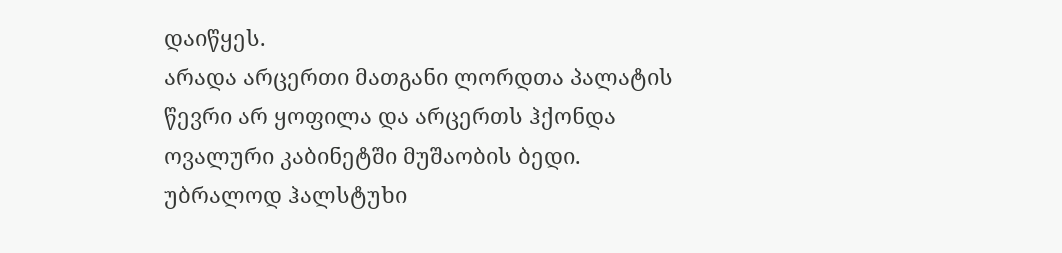დაიწყეს.
არადა არცერთი მათგანი ლორდთა პალატის წევრი არ ყოფილა და არცერთს ჰქონდა ოვალური კაბინეტში მუშაობის ბედი. უბრალოდ ჰალსტუხი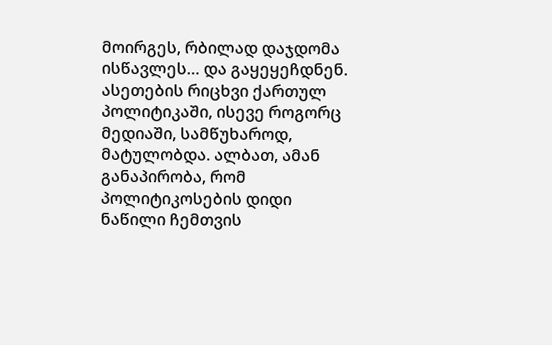მოირგეს, რბილად დაჯდომა ისწავლეს… და გაყეყეჩდნენ.
ასეთების რიცხვი ქართულ პოლიტიკაში, ისევე როგორც მედიაში, სამწუხაროდ, მატულობდა. ალბათ, ამან განაპირობა, რომ პოლიტიკოსების დიდი ნაწილი ჩემთვის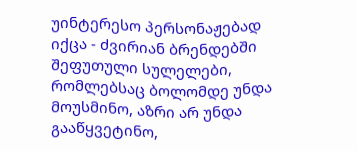უინტერესო პერსონაჟებად იქცა - ძვირიან ბრენდებში შეფუთული სულელები, რომლებსაც ბოლომდე უნდა მოუსმინო, აზრი არ უნდა გააწყვეტინო,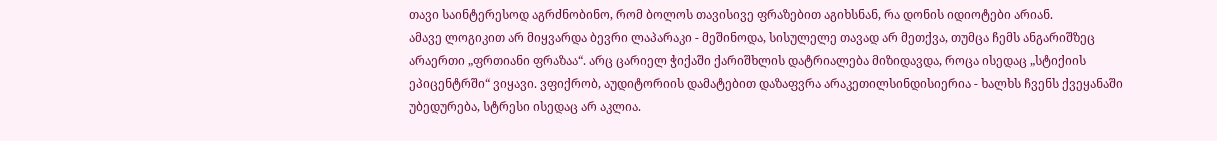თავი საინტერესოდ აგრძნობინო, რომ ბოლოს თავისივე ფრაზებით აგიხსნან, რა დონის იდიოტები არიან.
ამავე ლოგიკით არ მიყვარდა ბევრი ლაპარაკი - მეშინოდა, სისულელე თავად არ მეთქვა, თუმცა ჩემს ანგარიშზეც არაერთი „ფრთიანი ფრაზაა“. არც ცარიელ ჭიქაში ქარიშხლის დატრიალება მიზიდავდა, როცა ისედაც „სტიქიის ეპიცენტრში“ ვიყავი. ვფიქრობ, აუდიტორიის დამატებით დაზაფვრა არაკეთილსინდისიერია - ხალხს ჩვენს ქვეყანაში უბედურება, სტრესი ისედაც არ აკლია.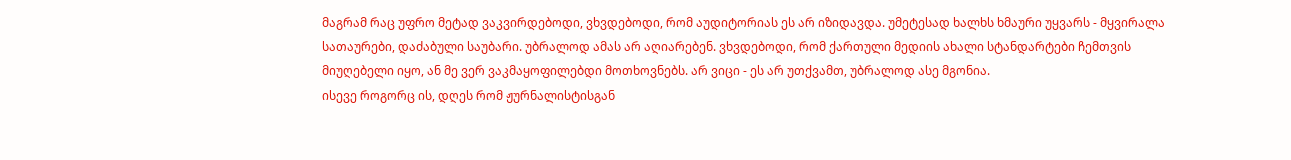მაგრამ რაც უფრო მეტად ვაკვირდებოდი, ვხვდებოდი, რომ აუდიტორიას ეს არ იზიდავდა. უმეტესად ხალხს ხმაური უყვარს - მყვირალა სათაურები, დაძაბული საუბარი. უბრალოდ ამას არ აღიარებენ. ვხვდებოდი, რომ ქართული მედიის ახალი სტანდარტები ჩემთვის მიუღებელი იყო, ან მე ვერ ვაკმაყოფილებდი მოთხოვნებს. არ ვიცი - ეს არ უთქვამთ, უბრალოდ ასე მგონია.
ისევე როგორც ის, დღეს რომ ჟურნალისტისგან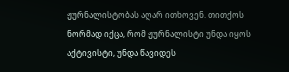ჟურნალისტობას აღარ ითხოვენ. თითქოს ნორმად იქცა, რომ ჟურნალისტი უნდა იყოს აქტივისტი, უნდა წავიდეს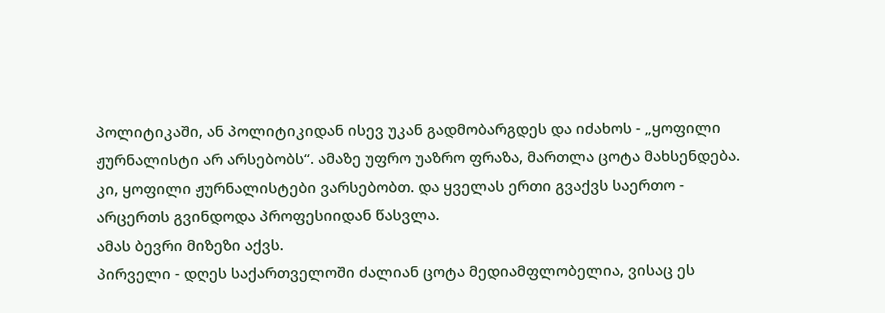პოლიტიკაში, ან პოლიტიკიდან ისევ უკან გადმობარგდეს და იძახოს - „ყოფილი ჟურნალისტი არ არსებობს“. ამაზე უფრო უაზრო ფრაზა, მართლა ცოტა მახსენდება.
კი, ყოფილი ჟურნალისტები ვარსებობთ. და ყველას ერთი გვაქვს საერთო - არცერთს გვინდოდა პროფესიიდან წასვლა.
ამას ბევრი მიზეზი აქვს.
პირველი - დღეს საქართველოში ძალიან ცოტა მედიამფლობელია, ვისაც ეს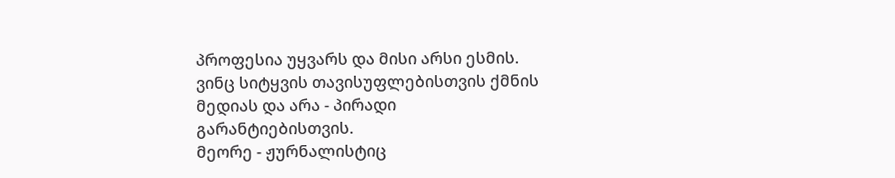პროფესია უყვარს და მისი არსი ესმის. ვინც სიტყვის თავისუფლებისთვის ქმნის მედიას და არა - პირადი გარანტიებისთვის.
მეორე - ჟურნალისტიც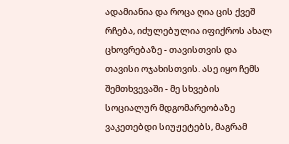ადამიანია და როცა ღია ცის ქვეშ რჩება, იძულებულია იფიქროს ახალ ცხოვრებაზე - თავისთვის და თავისი ოჯახისთვის. ასე იყო ჩემს შემთხვევაში - მე სხვების სოციალურ მდგომარეობაზე ვაკეთებდი სიუჟეტებს, მაგრამ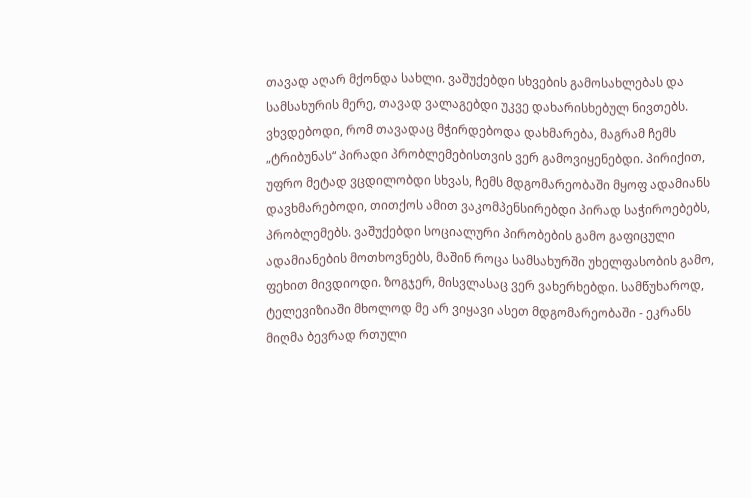თავად აღარ მქონდა სახლი. ვაშუქებდი სხვების გამოსახლებას და სამსახურის მერე, თავად ვალაგებდი უკვე დახარისხებულ ნივთებს. ვხვდებოდი, რომ თავადაც მჭირდებოდა დახმარება, მაგრამ ჩემს „ტრიბუნას“ პირადი პრობლემებისთვის ვერ გამოვიყენებდი. პირიქით, უფრო მეტად ვცდილობდი სხვას, ჩემს მდგომარეობაში მყოფ ადამიანს დავხმარებოდი, თითქოს ამით ვაკომპენსირებდი პირად საჭიროებებს, პრობლემებს. ვაშუქებდი სოციალური პირობების გამო გაფიცული ადამიანების მოთხოვნებს, მაშინ როცა სამსახურში უხელფასობის გამო, ფეხით მივდიოდი. ზოგჯერ, მისვლასაც ვერ ვახერხებდი. სამწუხაროდ, ტელევიზიაში მხოლოდ მე არ ვიყავი ასეთ მდგომარეობაში - ეკრანს მიღმა ბევრად რთული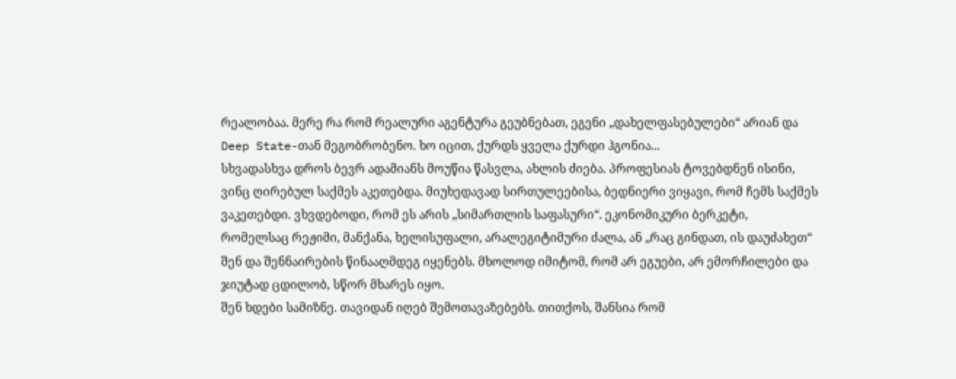რეალობაა. მერე რა რომ რეალური აგენტურა გეუბნებათ, ეგენი „დახელფასებულები“ არიან და Deep State-თან მეგობრობენო. ხო იცით, ქურდს ყველა ქურდი ჰგონია...
სხვადასხვა დროს ბევრ ადამიანს მოუწია წასვლა, ახლის ძიება. პროფესიას ტოვებდნენ ისინი, ვინც ღირებულ საქმეს აკეთებდა. მიუხედავად სირთულეებისა, ბედნიერი ვიყავი, რომ ჩემს საქმეს ვაკეთებდი. ვხვდებოდი, რომ ეს არის „სიმართლის საფასური“. ეკონომიკური ბერკეტი, რომელსაც რეჟიმი, მანქანა, ხელისუფალი, არალეგიტიმური ძალა, ან „რაც გინდათ, ის დაუძახეთ“ შენ და შენნაირების წინააღმდეგ იყენებს. მხოლოდ იმიტომ, რომ არ ეგუები, არ ემორჩილები და ჯიუტად ცდილობ, სწორ მხარეს იყო.
შენ ხდები სამიზნე. თავიდან იღებ შემოთავაზებებს. თითქოს, შანსია რომ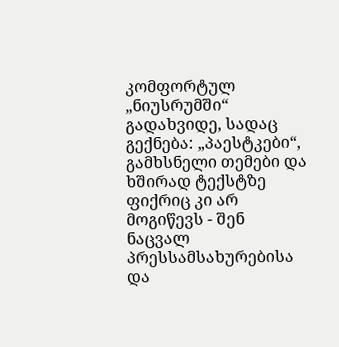კომფორტულ „ნიუსრუმში“ გადახვიდე, სადაც გექნება: „პაესტკები“, გამხსნელი თემები და ხშირად ტექსტზე ფიქრიც კი არ მოგიწევს - შენ ნაცვალ პრესსამსახურებისა და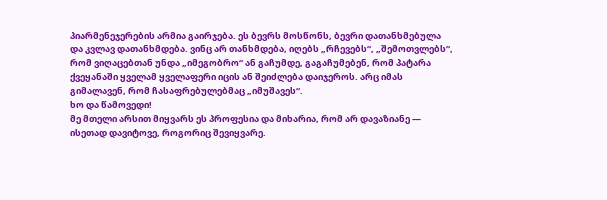პიარმენეჯერების არმია გაირჯება. ეს ბევრს მოსწონს, ბევრი დათანხმებულა და კვლავ დათანხმდება. ვინც არ თანხმდება, იღებს „რჩევებს“, „შემოთვლებს“, რომ ვიღაცებთან უნდა „იმეგობრო“ ან გაჩუმდე, გაგაჩუმებენ, რომ პატარა ქვეყანაში ყველამ ყველაფერი იცის ან შეიძლება დაიჯეროს. არც იმას გიმალავენ, რომ ჩასაფრებულებმაც „იმუშავეს“.
ხო და წამოვედი!
მე მთელი არსით მიყვარს ეს პროფესია და მიხარია, რომ არ დავაზიანე — ისეთად დავიტოვე, როგორიც შევიყვარე.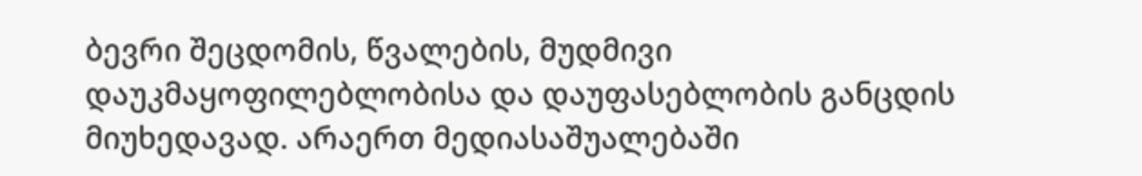ბევრი შეცდომის, წვალების, მუდმივი დაუკმაყოფილებლობისა და დაუფასებლობის განცდის მიუხედავად. არაერთ მედიასაშუალებაში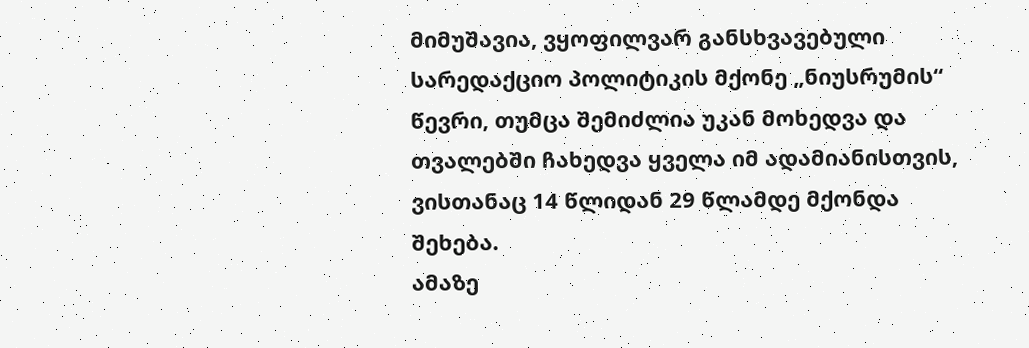მიმუშავია, ვყოფილვარ განსხვავებული სარედაქციო პოლიტიკის მქონე „ნიუსრუმის“ წევრი, თუმცა შემიძლია უკან მოხედვა და თვალებში ჩახედვა ყველა იმ ადამიანისთვის, ვისთანაც 14 წლიდან 29 წლამდე მქონდა შეხება.
ამაზე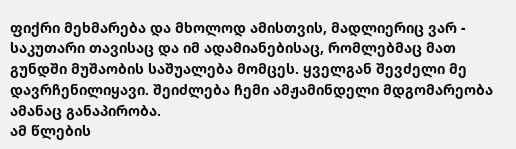ფიქრი მეხმარება და მხოლოდ ამისთვის, მადლიერიც ვარ - საკუთარი თავისაც და იმ ადამიანებისაც, რომლებმაც მათ გუნდში მუშაობის საშუალება მომცეს. ყველგან შევძელი მე დავრჩენილიყავი. შეიძლება ჩემი ამჟამინდელი მდგომარეობა ამანაც განაპირობა.
ამ წლების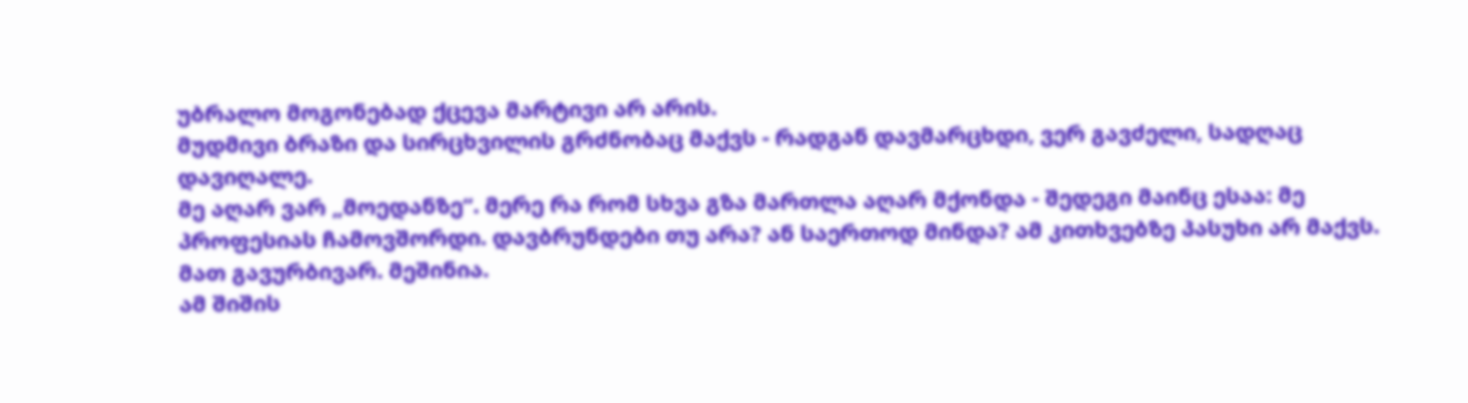უბრალო მოგონებად ქცევა მარტივი არ არის.
მუდმივი ბრაზი და სირცხვილის გრძნობაც მაქვს - რადგან დავმარცხდი, ვერ გავძელი, სადღაც დავიღალე.
მე აღარ ვარ „მოედანზე“. მერე რა რომ სხვა გზა მართლა აღარ მქონდა - შედეგი მაინც ესაა: მე პროფესიას ჩამოვშორდი. დავბრუნდები თუ არა? ან საერთოდ მინდა? ამ კითხვებზე პასუხი არ მაქვს. მათ გავურბივარ. მეშინია.
ამ შიშის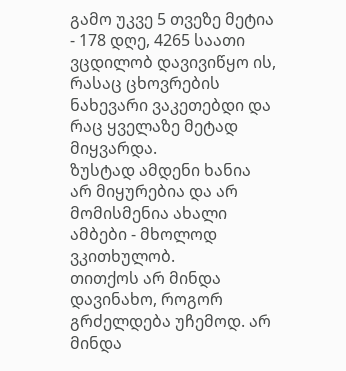გამო უკვე 5 თვეზე მეტია - 178 დღე, 4265 საათი ვცდილობ დავივიწყო ის, რასაც ცხოვრების ნახევარი ვაკეთებდი და რაც ყველაზე მეტად მიყვარდა.
ზუსტად ამდენი ხანია არ მიყურებია და არ მომისმენია ახალი ამბები - მხოლოდ ვკითხულობ.
თითქოს არ მინდა დავინახო, როგორ გრძელდება უჩემოდ. არ მინდა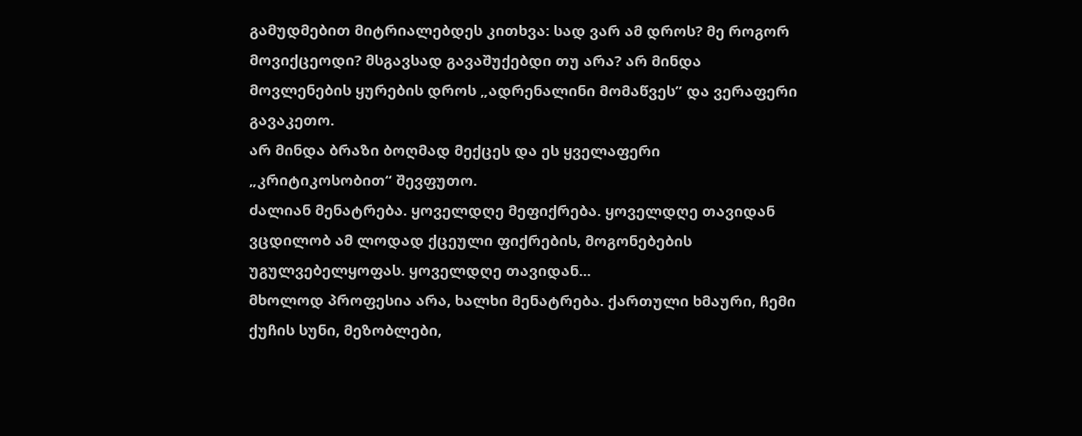გამუდმებით მიტრიალებდეს კითხვა: სად ვარ ამ დროს? მე როგორ მოვიქცეოდი? მსგავსად გავაშუქებდი თუ არა? არ მინდა მოვლენების ყურების დროს „ადრენალინი მომაწვეს” და ვერაფერი გავაკეთო.
არ მინდა ბრაზი ბოღმად მექცეს და ეს ყველაფერი „კრიტიკოსობით“ შევფუთო.
ძალიან მენატრება. ყოველდღე მეფიქრება. ყოველდღე თავიდან ვცდილობ ამ ლოდად ქცეული ფიქრების, მოგონებების უგულვებელყოფას. ყოველდღე თავიდან...
მხოლოდ პროფესია არა, ხალხი მენატრება. ქართული ხმაური, ჩემი ქუჩის სუნი, მეზობლები,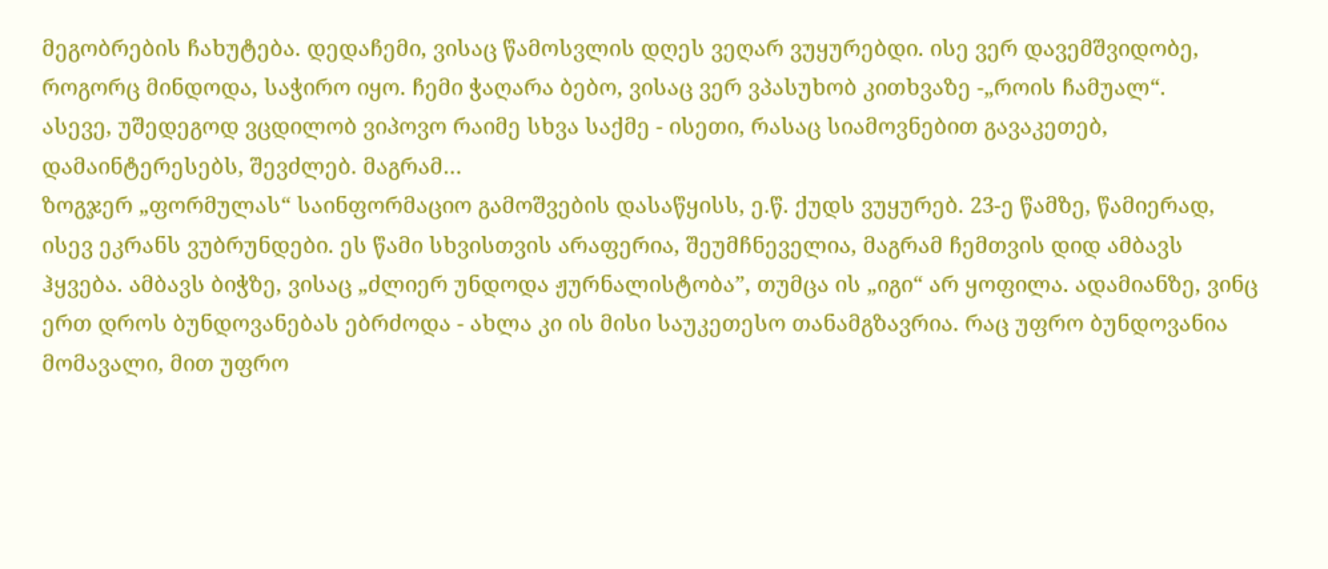მეგობრების ჩახუტება. დედაჩემი, ვისაც წამოსვლის დღეს ვეღარ ვუყურებდი. ისე ვერ დავემშვიდობე, როგორც მინდოდა, საჭირო იყო. ჩემი ჭაღარა ბებო, ვისაც ვერ ვპასუხობ კითხვაზე -„როის ჩამუალ“.
ასევე, უშედეგოდ ვცდილობ ვიპოვო რაიმე სხვა საქმე - ისეთი, რასაც სიამოვნებით გავაკეთებ, დამაინტერესებს, შევძლებ. მაგრამ…
ზოგჯერ „ფორმულას“ საინფორმაციო გამოშვების დასაწყისს, ე.წ. ქუდს ვუყურებ. 23-ე წამზე, წამიერად, ისევ ეკრანს ვუბრუნდები. ეს წამი სხვისთვის არაფერია, შეუმჩნეველია, მაგრამ ჩემთვის დიდ ამბავს ჰყვება. ამბავს ბიჭზე, ვისაც „ძლიერ უნდოდა ჟურნალისტობა”, თუმცა ის „იგი“ არ ყოფილა. ადამიანზე, ვინც ერთ დროს ბუნდოვანებას ებრძოდა - ახლა კი ის მისი საუკეთესო თანამგზავრია. რაც უფრო ბუნდოვანია მომავალი, მით უფრო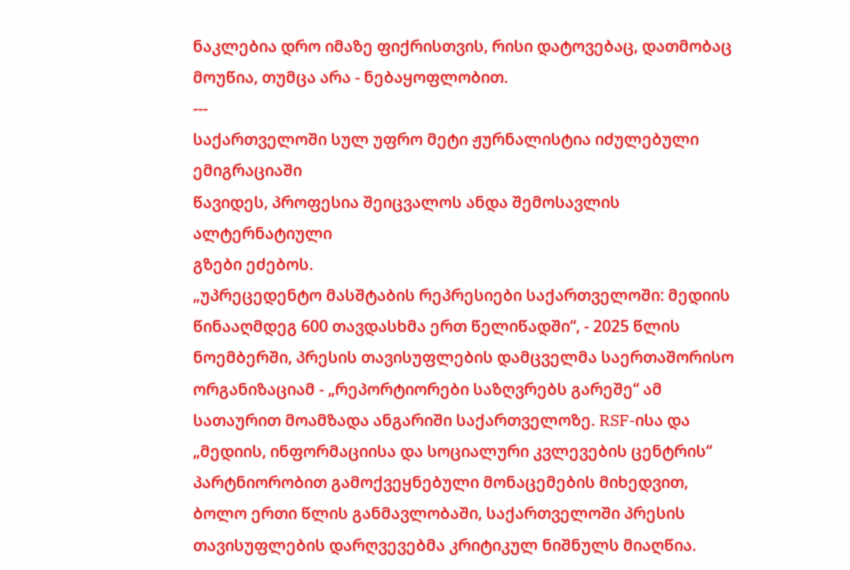ნაკლებია დრო იმაზე ფიქრისთვის, რისი დატოვებაც, დათმობაც მოუწია, თუმცა არა - ნებაყოფლობით.
---
საქართველოში სულ უფრო მეტი ჟურნალისტია იძულებული ემიგრაციაში
წავიდეს, პროფესია შეიცვალოს ანდა შემოსავლის ალტერნატიული
გზები ეძებოს.
„უპრეცედენტო მასშტაბის რეპრესიები საქართველოში: მედიის წინააღმდეგ 600 თავდასხმა ერთ წელიწადში“, - 2025 წლის ნოემბერში, პრესის თავისუფლების დამცველმა საერთაშორისო ორგანიზაციამ - „რეპორტიორები საზღვრებს გარეშე“ ამ სათაურით მოამზადა ანგარიში საქართველოზე. RSF-ისა და „მედიის, ინფორმაციისა და სოციალური კვლევების ცენტრის“ პარტნიორობით გამოქვეყნებული მონაცემების მიხედვით, ბოლო ერთი წლის განმავლობაში, საქართველოში პრესის თავისუფლების დარღვევებმა კრიტიკულ ნიშნულს მიაღწია.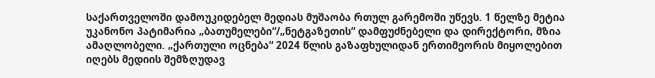საქართველოში დამოუკიდებელ მედიას მუშაობა რთულ გარემოში უწევს. 1 წელზე მეტია უკანონო პატიმარია „ბათუმელები“/„ნეტგაზეთის“ დამფუძნებელი და დირექტორი, მზია ამაღლობელი. „ქართული ოცნება“ 2024 წლის გაზაფხულიდან ერთიმეორის მიყოლებით იღებს მედიის შემზღუდავ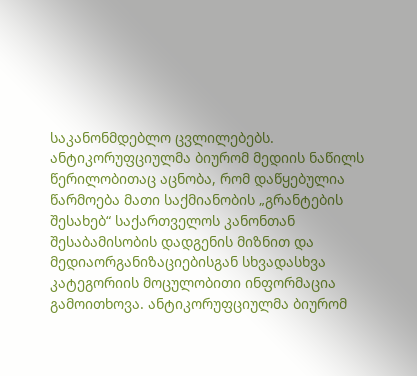საკანონმდებლო ცვლილებებს.
ანტიკორუფციულმა ბიურომ მედიის ნაწილს წერილობითაც აცნობა, რომ დაწყებულია წარმოება მათი საქმიანობის „გრანტების შესახებ“ საქართველოს კანონთან შესაბამისობის დადგენის მიზნით და მედიაორგანიზაციებისგან სხვადასხვა კატეგორიის მოცულობითი ინფორმაცია გამოითხოვა. ანტიკორუფციულმა ბიურომ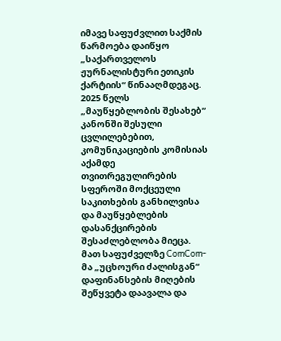იმავე საფუძვლით საქმის წარმოება დაიწყო „საქართველოს ჟურნალისტური ეთიკის ქარტიის“ წინააღმდეგაც.
2025 წელს „მაუწყებლობის შესახებ“ კანონში შესული ცვლილებებით, კომუნიკაციების კომისიას აქამდე თვითრეგულირების სფეროში მოქცეული საკითხების განხილვისა და მაუწყებლების დასანქცირების შესაძლებლობა მიეცა. მათ საფუძველზე ComCom-მა „უცხოური ძალისგან“ დაფინანსების მიღების შეწყვეტა დაავალა და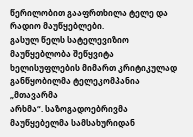წერილობით გააფრთხილა ტელე და რადიო მაუწყებლები.
გასულ წელს სატელევიზიო მაუწყებლობა შეწყვიტა
ხელისუფლების მიმართ კრიტიკულად განწყობილმა ტელეკომპანია „მთავარმა
არხმა“. საზოგადოებრივმა მაუწყებელმა სამსახურიდან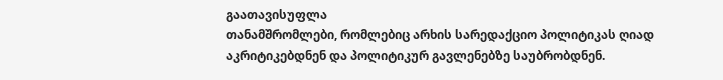გაათავისუფლა
თანამშრომლები, რომლებიც არხის სარედაქციო პოლიტიკას ღიად
აკრიტიკებდნენ და პოლიტიკურ გავლენებზე საუბრობდნენ.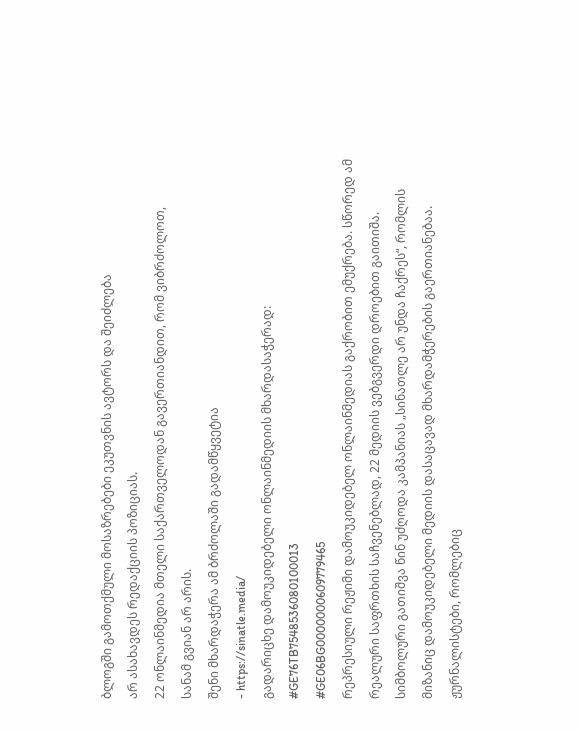ბლოგში გამოთქმული მოსაზრებები ეკუთვნის ავტორს და შეიძლება
არ ასახავდეს რედაქციის პოზიციას.
22 ონლაინმედია მთელი საქართველოდან გავერთიანდით, რომ ვიბრძოლოთ,
სანამ გვიან არ არის.
შენი მხარდაჭერა ამ ბრძოლაში გადამწყვეტია
- https://sinatle.media/
გადარიცხე დამოუკიდებელი ონლაინმედიის მხარდასაჭერად:
#GE76TB7548536080100013
#GE06BG0000000609779465
რეპრესიული რეჟიმი დამოუკიდებელ ონლაინმედიას გაქრობით ემუქრება. სწორედ ამ რეალური საფრთხის საჩვენებლად, 22 მედიის ვებგვერდი დროებით გაითიშა. სიმბოლური გათიშვა წინ უძღოდა კამპანიას „სინათლე არ უნდა ჩაქრეს“, რომლის მიზანიც დამოუკიდებელი მედიის დასაცავად მხარდამჭერების გაერთიანებაა.
ჟურნალისტები, რომლებიც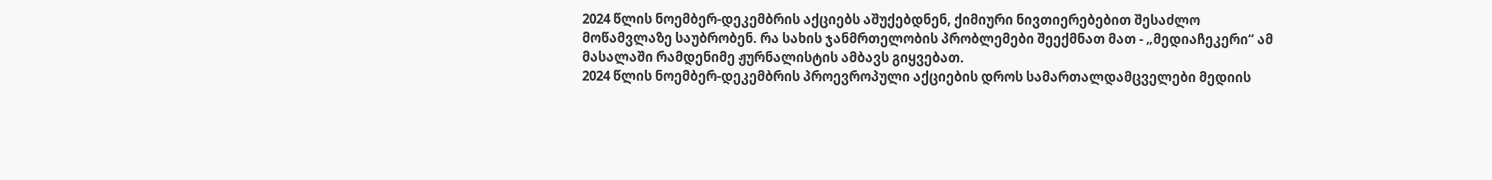2024 წლის ნოემბერ-დეკემბრის აქციებს აშუქებდნენ, ქიმიური ნივთიერებებით შესაძლო მოწამვლაზე საუბრობენ. რა სახის ჯანმრთელობის პრობლემები შეექმნათ მათ - „მედიაჩეკერი“ ამ მასალაში რამდენიმე ჟურნალისტის ამბავს გიყვებათ.
2024 წლის ნოემბერ-დეკემბრის პროევროპული აქციების დროს სამართალდამცველები მედიის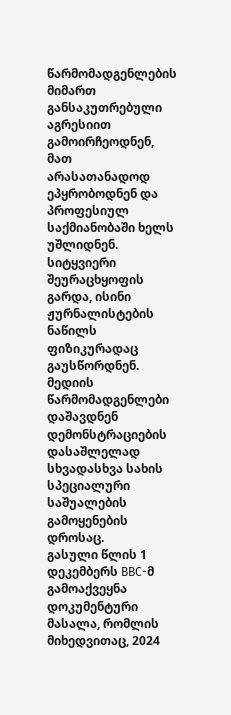წარმომადგენლების მიმართ განსაკუთრებული აგრესიით გამოირჩეოდნენ, მათ არასათანადოდ ეპყრობოდნენ და პროფესიულ საქმიანობაში ხელს უშლიდნენ. სიტყვიერი შეურაცხყოფის გარდა, ისინი ჟურნალისტების ნაწილს ფიზიკურადაც გაუსწორდნენ. მედიის წარმომადგენლები დაშავდნენ დემონსტრაციების დასაშლელად სხვადასხვა სახის სპეციალური საშუალების გამოყენების დროსაც.
გასული წლის 1 დეკემბერს BBC-მ გამოაქვეყნა დოკუმენტური მასალა, რომლის მიხედვითაც, 2024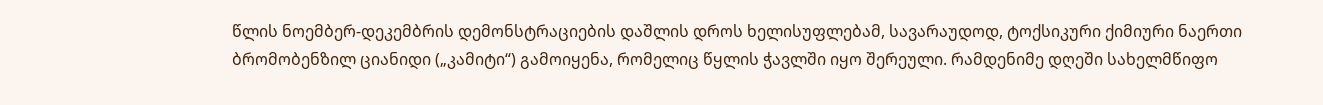წლის ნოემბერ-დეკემბრის დემონსტრაციების დაშლის დროს ხელისუფლებამ, სავარაუდოდ, ტოქსიკური ქიმიური ნაერთი ბრომობენზილ ციანიდი („კამიტი“) გამოიყენა, რომელიც წყლის ჭავლში იყო შერეული. რამდენიმე დღეში სახელმწიფო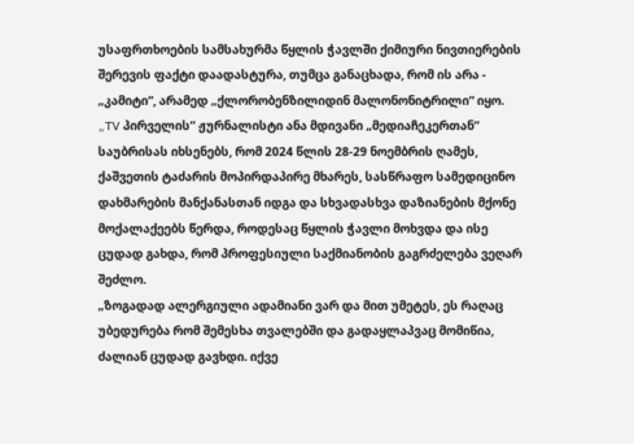უსაფრთხოების სამსახურმა წყლის ჭავლში ქიმიური ნივთიერების შერევის ფაქტი დაადასტურა, თუმცა განაცხადა, რომ ის არა - „კამიტი“, არამედ „ქლორობენზილიდინ მალონონიტრილი“ იყო.
„TV პირველის“ ჟურნალისტი ანა მდივანი „მედიაჩეკერთან“ საუბრისას იხსენებს, რომ 2024 წლის 28-29 ნოემბრის ღამეს, ქაშვეთის ტაძარის მოპირდაპირე მხარეს, სასწრაფო სამედიცინო დახმარების მანქანასთან იდგა და სხვადასხვა დაზიანების მქონე მოქალაქეებს წერდა, როდესაც წყლის ჭავლი მოხვდა და ისე ცუდად გახდა, რომ პროფესიული საქმიანობის გაგრძელება ვეღარ შეძლო.
„ზოგადად ალერგიული ადამიანი ვარ და მით უმეტეს, ეს რაღაც უბედურება რომ შემესხა თვალებში და გადაყლაპვაც მომიწია, ძალიან ცუდად გავხდი. იქვე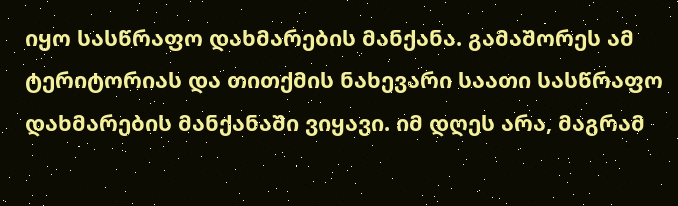იყო სასწრაფო დახმარების მანქანა. გამაშორეს ამ ტერიტორიას და თითქმის ნახევარი საათი სასწრაფო დახმარების მანქანაში ვიყავი. იმ დღეს არა, მაგრამ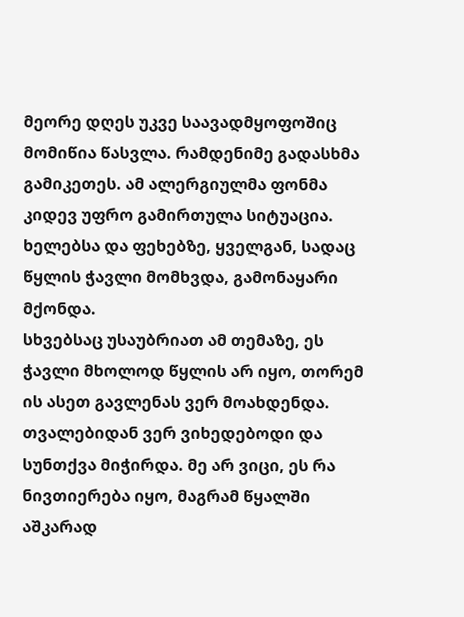მეორე დღეს უკვე საავადმყოფოშიც მომიწია წასვლა. რამდენიმე გადასხმა გამიკეთეს. ამ ალერგიულმა ფონმა კიდევ უფრო გამირთულა სიტუაცია. ხელებსა და ფეხებზე, ყველგან, სადაც წყლის ჭავლი მომხვდა, გამონაყარი მქონდა.
სხვებსაც უსაუბრიათ ამ თემაზე, ეს ჭავლი მხოლოდ წყლის არ იყო, თორემ ის ასეთ გავლენას ვერ მოახდენდა. თვალებიდან ვერ ვიხედებოდი და სუნთქვა მიჭირდა. მე არ ვიცი, ეს რა ნივთიერება იყო, მაგრამ წყალში აშკარად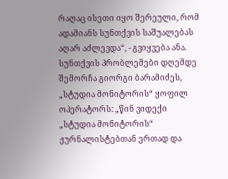რაღაც ისეთი იყო შერეული, რომ ადამიანს სუნთქვის საშუალებას აღარ აძლევდა“, - გვიყვება ანა.
სუნთქვის პრობლემები დღემდე შემორჩა გიორგი ბარამიძეს, „სტუდია მონიტორის“ ყოფილ ოპერატორს: „წინ ვიდექი „სტუდია მონიტორის“ ჟურნალისტებთან ერთად და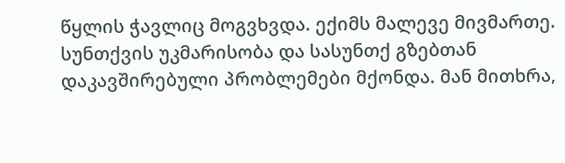წყლის ჭავლიც მოგვხვდა. ექიმს მალევე მივმართე. სუნთქვის უკმარისობა და სასუნთქ გზებთან დაკავშირებული პრობლემები მქონდა. მან მითხრა,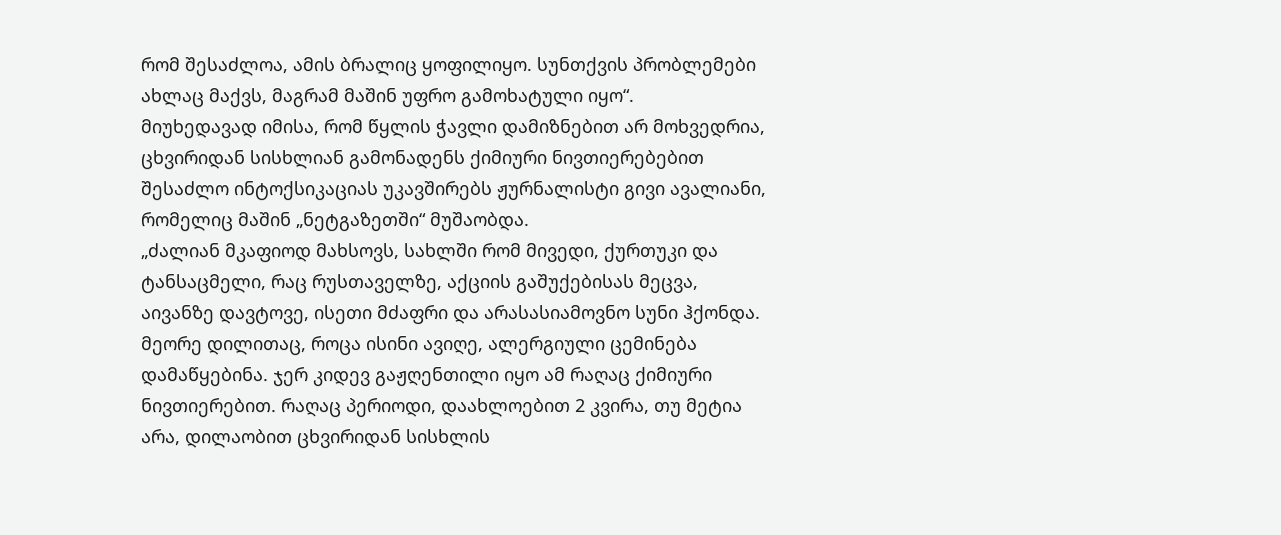რომ შესაძლოა, ამის ბრალიც ყოფილიყო. სუნთქვის პრობლემები ახლაც მაქვს, მაგრამ მაშინ უფრო გამოხატული იყო“.
მიუხედავად იმისა, რომ წყლის ჭავლი დამიზნებით არ მოხვედრია, ცხვირიდან სისხლიან გამონადენს ქიმიური ნივთიერებებით შესაძლო ინტოქსიკაციას უკავშირებს ჟურნალისტი გივი ავალიანი, რომელიც მაშინ „ნეტგაზეთში“ მუშაობდა.
„ძალიან მკაფიოდ მახსოვს, სახლში რომ მივედი, ქურთუკი და ტანსაცმელი, რაც რუსთაველზე, აქციის გაშუქებისას მეცვა, აივანზე დავტოვე, ისეთი მძაფრი და არასასიამოვნო სუნი ჰქონდა. მეორე დილითაც, როცა ისინი ავიღე, ალერგიული ცემინება დამაწყებინა. ჯერ კიდევ გაჟღენთილი იყო ამ რაღაც ქიმიური ნივთიერებით. რაღაც პერიოდი, დაახლოებით 2 კვირა, თუ მეტია არა, დილაობით ცხვირიდან სისხლის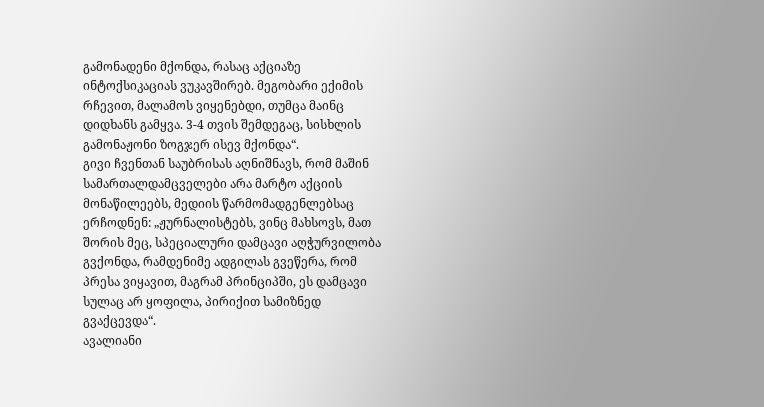გამონადენი მქონდა, რასაც აქციაზე ინტოქსიკაციას ვუკავშირებ. მეგობარი ექიმის რჩევით, მალამოს ვიყენებდი, თუმცა მაინც დიდხანს გამყვა. 3-4 თვის შემდეგაც, სისხლის გამონაჟონი ზოგჯერ ისევ მქონდა“.
გივი ჩვენთან საუბრისას აღნიშნავს, რომ მაშინ სამართალდამცველები არა მარტო აქციის მონაწილეებს, მედიის წარმომადგენლებსაც ერჩოდნენ: „ჟურნალისტებს, ვინც მახსოვს, მათ შორის მეც, სპეციალური დამცავი აღჭურვილობა გვქონდა, რამდენიმე ადგილას გვეწერა, რომ პრესა ვიყავით, მაგრამ პრინციპში, ეს დამცავი სულაც არ ყოფილა, პირიქით სამიზნედ გვაქცევდა“.
ავალიანი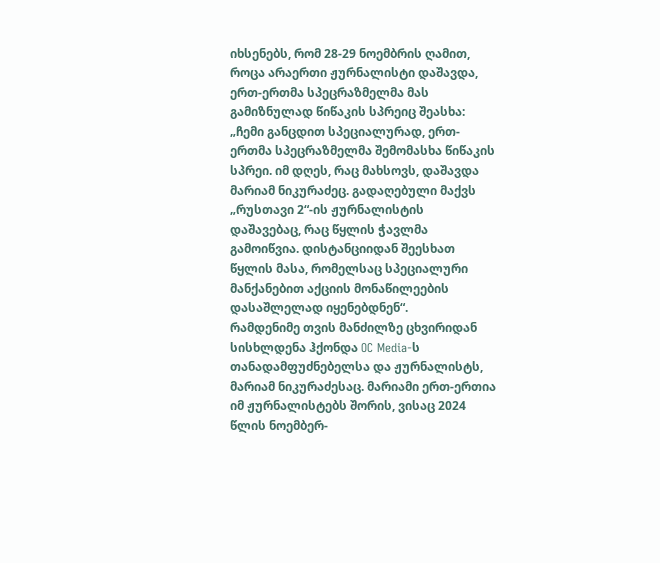იხსენებს, რომ 28-29 ნოემბრის ღამით, როცა არაერთი ჟურნალისტი დაშავდა, ერთ-ერთმა სპეცრაზმელმა მას გამიზნულად წიწაკის სპრეიც შეასხა:
„ჩემი განცდით სპეციალურად, ერთ-ერთმა სპეცრაზმელმა შემომასხა წიწაკის სპრეი. იმ დღეს, რაც მახსოვს, დაშავდა მარიამ ნიკურაძეც. გადაღებული მაქვს „რუსთავი 2“-ის ჟურნალისტის დაშავებაც, რაც წყლის ჭავლმა გამოიწვია. დისტანციიდან შეესხათ წყლის მასა, რომელსაც სპეციალური მანქანებით აქციის მონაწილეების დასაშლელად იყენებდნენ“.
რამდენიმე თვის მანძილზე ცხვირიდან სისხლდენა ჰქონდა OC Media-ს თანადამფუძნებელსა და ჟურნალისტს, მარიამ ნიკურაძესაც. მარიამი ერთ-ერთია იმ ჟურნალისტებს შორის, ვისაც 2024 წლის ნოემბერ-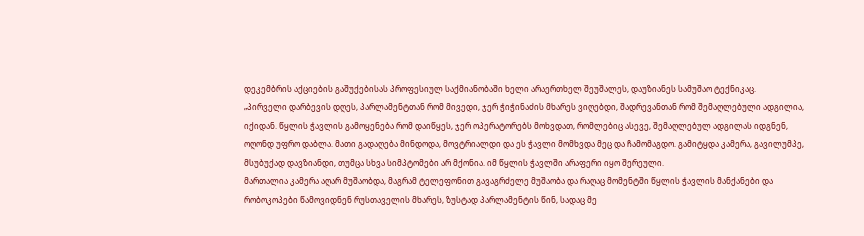დეკემბრის აქციების გაშუქებისას პროფესიულ საქმიანობაში ხელი არაერთხელ შეუშალეს, დაუზიანეს სამუშაო ტექნიკაც.
„პირველი დარბევის დღეს, პარლამენტთან რომ მივედი, ჯერ ჭიჭინაძის მხარეს ვიღებდი, შადრევანთან რომ შემაღლებული ადგილია, იქიდან. წყლის ჭავლის გამოყენება რომ დაიწყეს, ჯერ ოპერატორებს მოხვდათ, რომლებიც ასევე, შემაღლებულ ადგილას იდგნენ, ოღონდ უფრო დაბლა. მათი გადაღება მინდოდა, მოვტრიალდი და ეს ჭავლი მომხვდა მეც და ჩამომაგდო. გამიტყდა კამერა, გავილუმპე, მსუბუქად დავზიანდი, თუმცა სხვა სიმპტომები არ მქონია. იმ წყლის ჭავლში არაფერი იყო შერეული.
მართალია კამერა აღარ მუშაობდა, მაგრამ ტელეფონით გავაგრძელე მუშაობა და რაღაც მომენტში წყლის ჭავლის მანქანები და რობოკოპები წამოვიდნენ რუსთაველის მხარეს, ზუსტად პარლამენტის წინ, სადაც მე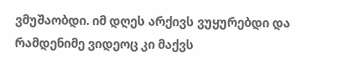ვმუშაობდი. იმ დღეს არქივს ვუყურებდი და რამდენიმე ვიდეოც კი მაქვს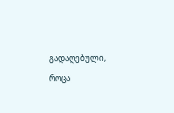გადაღებული, როცა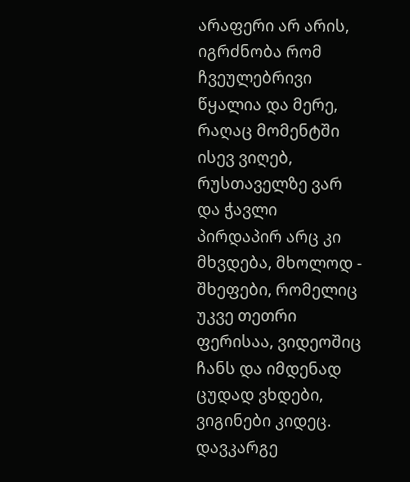არაფერი არ არის, იგრძნობა რომ ჩვეულებრივი წყალია და მერე, რაღაც მომენტში ისევ ვიღებ, რუსთაველზე ვარ და ჭავლი პირდაპირ არც კი მხვდება, მხოლოდ - შხეფები, რომელიც უკვე თეთრი ფერისაა, ვიდეოშიც ჩანს და იმდენად ცუდად ვხდები, ვიგინები კიდეც. დავკარგე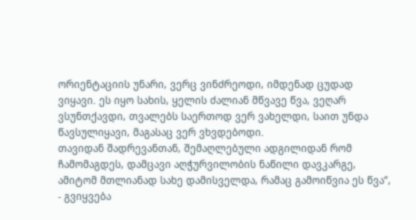ორიენტაციის უნარი, ვერც ვინძრეოდი, იმდენად ცუდად ვიყავი. ეს იყო სახის, ყელის ძალიან მწვავე წვა, ვეღარ ვსუნთქავდი, თვალებს საერთოდ ვერ ვახელდი, საით უნდა წავსულიყავი, მაგასაც ვერ ვხვდებოდი.
თავიდან შადრევანთან, შემაღლებული ადგილიდან რომ ჩამომაგდეს, დამცავი აღჭურვილობის ნაწილი დავკარგე, ამიტომ მთლიანად სახე დამისველდა, რამაც გამოიწვია ეს წვა“, - გვიყვება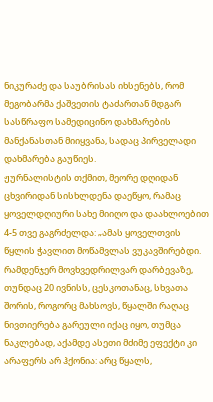ნიკურაძე და საუბრისას იხსენებს, რომ მეგობარმა ქაშვეთის ტაძართან მდგარ სასწრაფო სამედიცინო დახმარების მანქანასთან მიიყვანა, სადაც პირველადი დახმარება გაუწიეს.
ჟურნალისტის თქმით, მეორე დღიდან ცხვირიდან სისხლდენა დაეწყო, რამაც ყოველდღიური სახე მიიღო და დაახლოებით 4-5 თვე გაგრძელდა: „ამას ყოველთვის წყლის ჭავლით მოწამვლას ვუკავშირებდი. რამდენჯერ მოვხვედრილვარ დარბევაზე, თუნდაც 20 ივნისს, ცესკოთანაც, სხვათა შორის, როგორც მახსოვს, წყალში რაღაც ნივთიერება გარეული იქაც იყო, თუმცა ნაკლებად, აქამდე ასეთი მძიმე ეფექტი კი არაფერს არ ჰქონია: არც წყალს,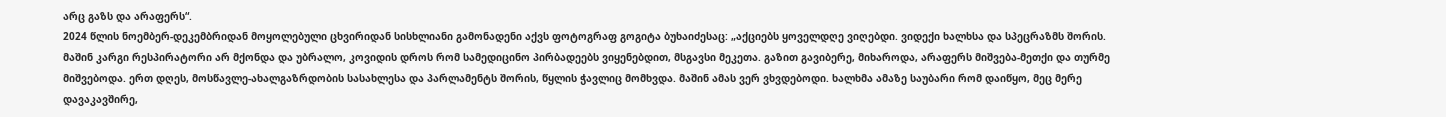არც გაზს და არაფერს“.
2024 წლის ნოემბერ-დეკემბრიდან მოყოლებული ცხვირიდან სისხლიანი გამონადენი აქვს ფოტოგრაფ გოგიტა ბუხაიძესაც: „აქციებს ყოველდღე ვიღებდი. ვიდექი ხალხსა და სპეცრაზმს შორის. მაშინ კარგი რესპირატორი არ მქონდა და უბრალო, კოვიდის დროს რომ სამედიცინო პირბადეებს ვიყენებდით, მსგავსი მეკეთა. გაზით გავიბერე, მიხაროდა, არაფერს მიშვება-მეთქი და თურმე მიშვებოდა. ერთ დღეს, მოსწავლე-ახალგაზრდობის სასახლესა და პარლამენტს შორის, წყლის ჭავლიც მომხვდა. მაშინ ამას ვერ ვხვდებოდი. ხალხმა ამაზე საუბარი რომ დაიწყო, მეც მერე დავაკავშირე,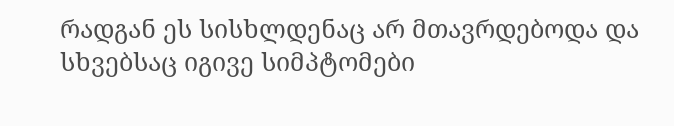რადგან ეს სისხლდენაც არ მთავრდებოდა და სხვებსაც იგივე სიმპტომები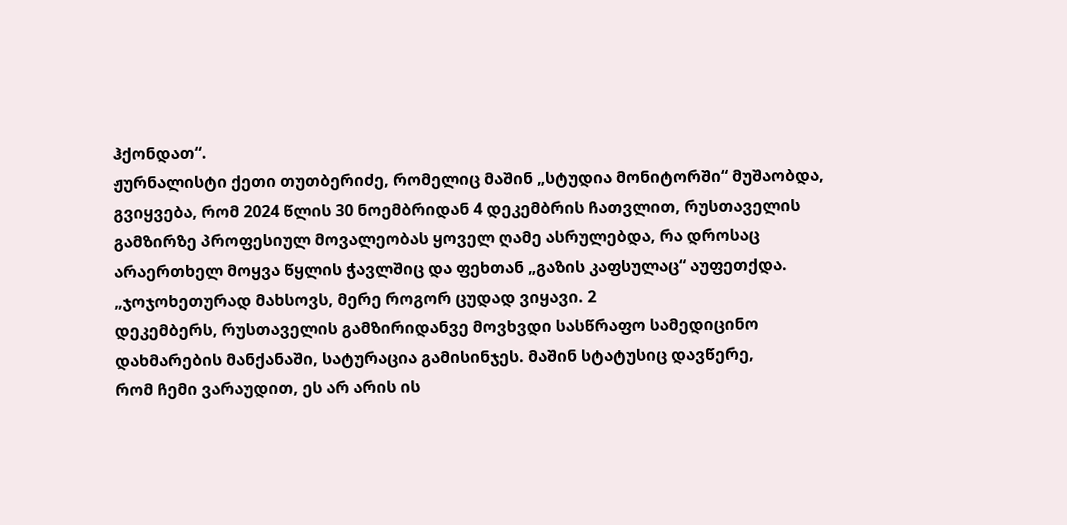ჰქონდათ“.
ჟურნალისტი ქეთი თუთბერიძე, რომელიც მაშინ „სტუდია მონიტორში“ მუშაობდა, გვიყვება, რომ 2024 წლის 30 ნოემბრიდან 4 დეკემბრის ჩათვლით, რუსთაველის გამზირზე პროფესიულ მოვალეობას ყოველ ღამე ასრულებდა, რა დროსაც არაერთხელ მოყვა წყლის ჭავლშიც და ფეხთან „გაზის კაფსულაც“ აუფეთქდა.
„ჯოჯოხეთურად მახსოვს, მერე როგორ ცუდად ვიყავი. 2
დეკემბერს, რუსთაველის გამზირიდანვე მოვხვდი სასწრაფო სამედიცინო
დახმარების მანქანაში, სატურაცია გამისინჯეს. მაშინ სტატუსიც დავწერე,
რომ ჩემი ვარაუდით, ეს არ არის ის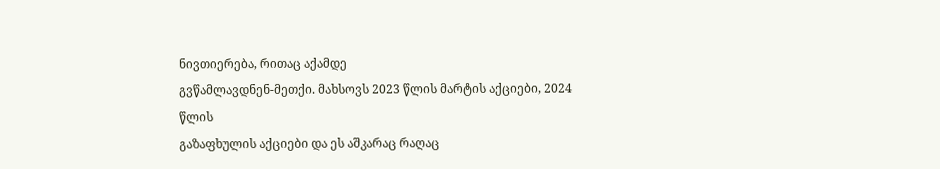ნივთიერება, რითაც აქამდე
გვწამლავდნენ-მეთქი. მახსოვს 2023 წლის მარტის აქციები, 2024 წლის
გაზაფხულის აქციები და ეს აშკარაც რაღაც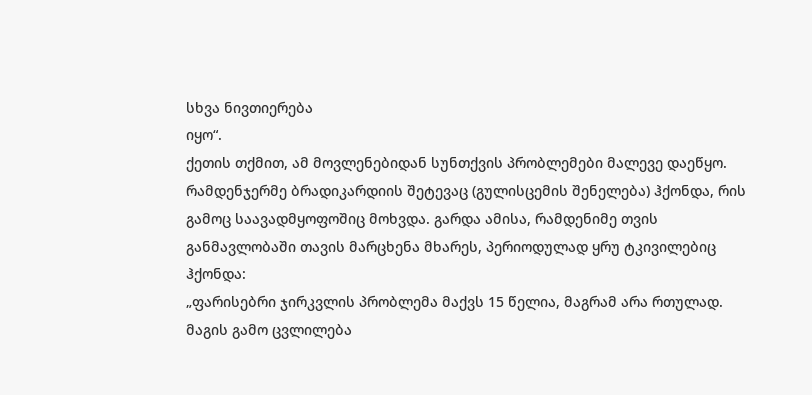სხვა ნივთიერება
იყო“.
ქეთის თქმით, ამ მოვლენებიდან სუნთქვის პრობლემები მალევე დაეწყო. რამდენჯერმე ბრადიკარდიის შეტევაც (გულისცემის შენელება) ჰქონდა, რის გამოც საავადმყოფოშიც მოხვდა. გარდა ამისა, რამდენიმე თვის განმავლობაში თავის მარცხენა მხარეს, პერიოდულად ყრუ ტკივილებიც ჰქონდა:
„ფარისებრი ჯირკვლის პრობლემა მაქვს 15 წელია, მაგრამ არა რთულად. მაგის გამო ცვლილება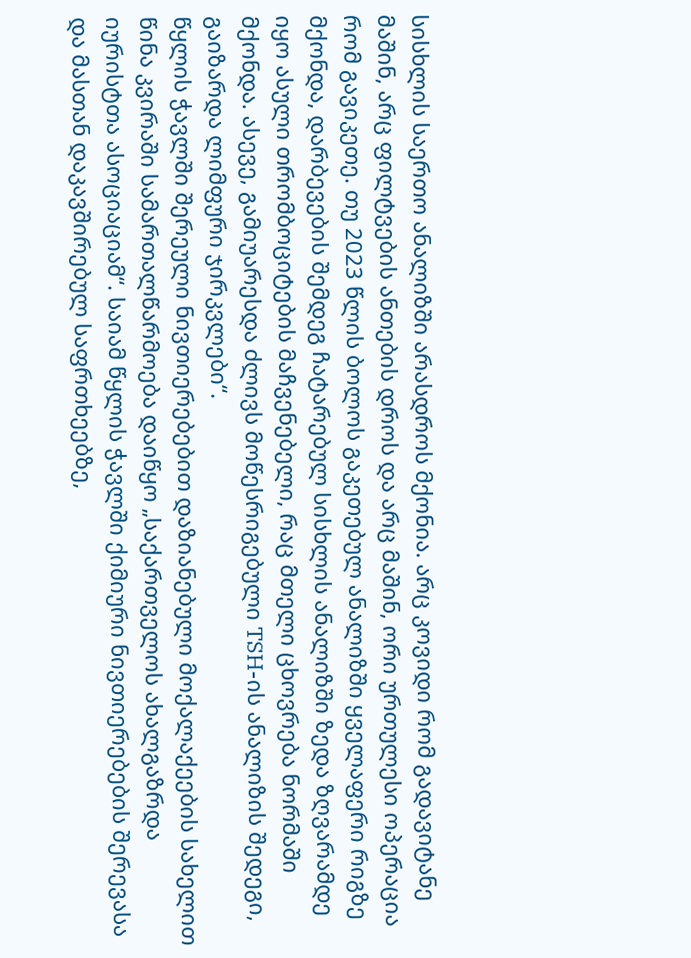სისხლის საერთო ანალიზში არასდროს მქონია. არც კოვიდი რომ გადავიტანე მაშინ, არც ფილტვების ანთების დროს და არც მაშინ, ორი ურთულესი ოპერაცია რომ გავიკეთე. თუ 2023 წლის ბოლოს გაკეთებულ ანალიზში ყველაფერი რიგზე მქონდა, დარბევების შემდეგ ჩატარებულ სისხლის ანალიზში ზედა ზღვარამდე იყო ასული თრომბოციტების მაჩვენებელი, რაც მთელი ცხოვრება ნორმაში მქონდა. ასევე, გამიუარესდა ძლივს მოწესრიგებული TSH-ის ანალიზის შედეგი, გაიზარდა ლიმფური ჯირკვლები“.
წყლის ჭავლში შერეული ნივთიერებებით დაზიანებული მოქალაქეების სახელით წინა კვირაში სამართალწარმოება დაიწყო „საქართველოს ახალგაზრდა იურისტთა ასოციაციამ“. საიამ წყლის ჭავლში ქიმიური ნივთიერებების შერევასა და მასთან დაკავშირებულ საფრთხეებზე,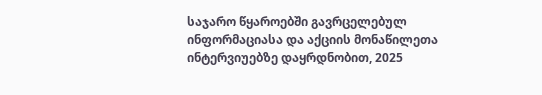საჯარო წყაროებში გავრცელებულ ინფორმაციასა და აქციის მონაწილეთა ინტერვიუებზე დაყრდნობით, 2025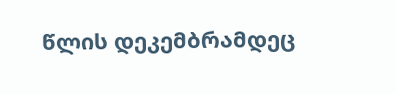წლის დეკემბრამდეც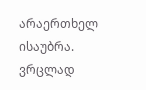არაერთხელ ისაუბრა. ვრცლად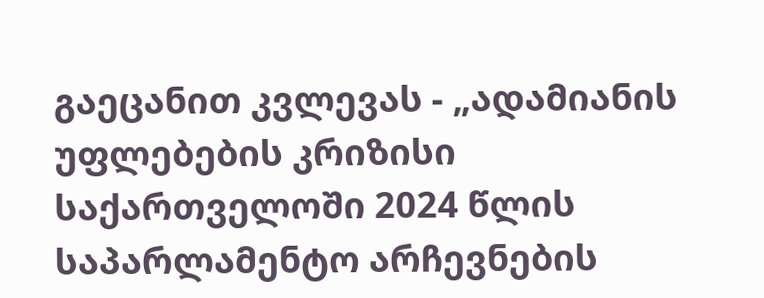გაეცანით კვლევას - „ადამიანის უფლებების კრიზისი საქართველოში 2024 წლის საპარლამენტო არჩევნების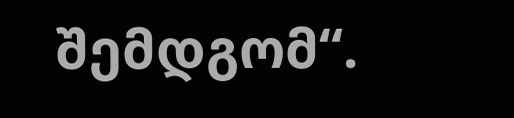შემდგომ“.